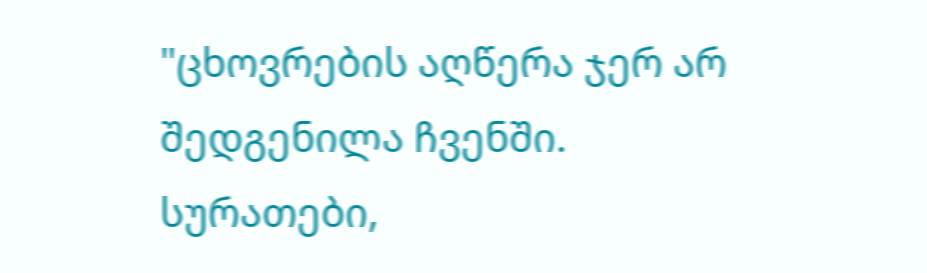"ცხოვრების აღწერა ჯერ არ შედგენილა ჩვენში. სურათები,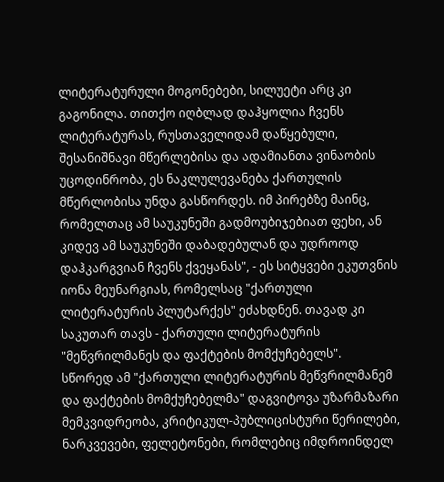ლიტერატურული მოგონებები, სილუეტი არც კი გაგონილა. თითქო იღბლად დაჰყოლია ჩვენს ლიტერატურას, რუსთაველიდამ დაწყებული, შესანიშნავი მწერლებისა და ადამიანთა ვინაობის უცოდინრობა, ეს ნაკლულევანება ქართულის მწერლობისა უნდა გასწორდეს. იმ პირებზე მაინც, რომელთაც ამ საუკუნეში გადმოუბიჯებიათ ფეხი, ან კიდევ ამ საუკუნეში დაბადებულან და უდროოდ დაჰკარგვიან ჩვენს ქვეყანას", - ეს სიტყვები ეკუთვნის იონა მეუნარგიას, რომელსაც "ქართული ლიტერატურის პლუტარქეს" ეძახდნენ. თავად კი საკუთარ თავს - ქართული ლიტერატურის "მეწვრილმანეს და ფაქტების მომქუჩებელს".
სწორედ ამ "ქართული ლიტერატურის მეწვრილმანემ და ფაქტების მომქუჩებელმა" დაგვიტოვა უზარმაზარი მემკვიდრეობა, კრიტიკულ-პუბლიცისტური წერილები, ნარკვევები, ფელეტონები, რომლებიც იმდროინდელ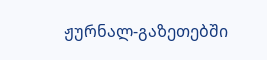ჟურნალ-გაზეთებში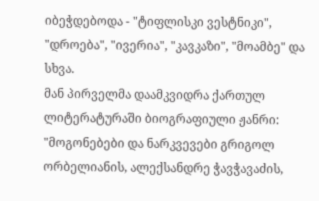იბეჭდებოდა - "ტიფლისკი ვესტნიკი", "დროება", "ივერია", "კავკაზი", "მოამბე" და სხვა.
მან პირველმა დაამკვიდრა ქართულ ლიტერატურაში ბიოგრაფიული ჟანრი: "მოგონებები და ნარკვევები გრიგოლ ორბელიანის, ალექსანდრე ჭავჭავაძის,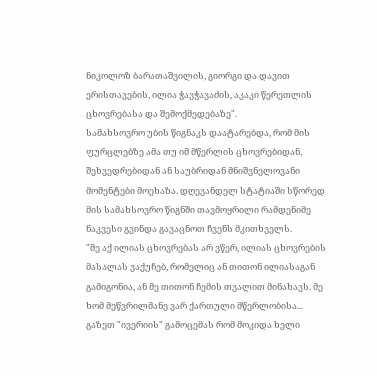ნიკოლოზ ბარათაშვილის, გიორგი და დავით ერისთავების, ილია ჭავჭავაძის, აკაკი წერეთლის ცხოვრებასა და შემოქმედებაზე".
სამახსოვრო უბის წიგნაკს დაატარებდა, რომ მის ფურცლებზე ამა თუ იმ მწერლის ცხოვრებიდან, შეხვედრებიდან ან საუბრიდან მნიშვნელოვანი მომენტები მოეხაზა. დღევანდელ სტატიაში სწორედ მის სამახსოვრო წიგნში თავმოყრილი რამდენიმე ნაკვესი გვინდა გავაცნოთ ჩვენს მკითხველს.
"მე აქ ილიას ცხოვრებას არ ვწერ, ილიას ცხოვრების მასალას ვაქუჩებ, რომელიც ან თითონ ილიასაგან გამიგონია, ან მე თითონ ჩემის თვალით მინახავს. მე ხომ მეწვრილმანე ვარ ქართული მწერლობისა...
გაზეთ "ივერიის" გამოცემას რომ მოკიდა ხელი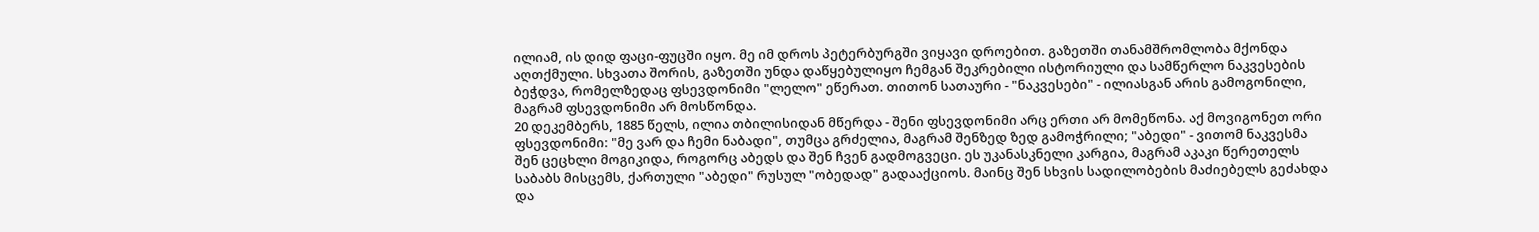ილიამ, ის დიდ ფაცი-ფუცში იყო. მე იმ დროს პეტერბურგში ვიყავი დროებით. გაზეთში თანამშრომლობა მქონდა აღთქმული. სხვათა შორის, გაზეთში უნდა დაწყებულიყო ჩემგან შეკრებილი ისტორიული და სამწერლო ნაკვესების ბეჭდვა, რომელზედაც ფსევდონიმი "ლელო" ეწერათ. თითონ სათაური - "ნაკვესები" - ილიასგან არის გამოგონილი, მაგრამ ფსევდონიმი არ მოსწონდა.
20 დეკემბერს, 1885 წელს, ილია თბილისიდან მწერდა - შენი ფსევდონიმი არც ერთი არ მომეწონა. აქ მოვიგონეთ ორი ფსევდონიმი: "მე ვარ და ჩემი ნაბადი", თუმცა გრძელია, მაგრამ შენზედ ზედ გამოჭრილი; "აბედი" - ვითომ ნაკვესმა შენ ცეცხლი მოგიკიდა, როგორც აბედს და შენ ჩვენ გადმოგვეცი. ეს უკანასკნელი კარგია, მაგრამ აკაკი წერეთელს საბაბს მისცემს, ქართული "აბედი" რუსულ "ობედად" გადააქციოს. მაინც შენ სხვის სადილობების მაძიებელს გეძახდა და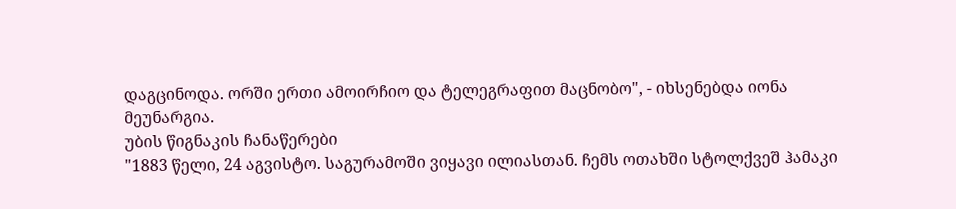დაგცინოდა. ორში ერთი ამოირჩიო და ტელეგრაფით მაცნობო", - იხსენებდა იონა მეუნარგია.
უბის წიგნაკის ჩანაწერები
"1883 წელი, 24 აგვისტო. საგურამოში ვიყავი ილიასთან. ჩემს ოთახში სტოლქვეშ ჰამაკი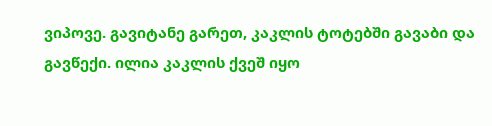ვიპოვე. გავიტანე გარეთ, კაკლის ტოტებში გავაბი და გავწექი. ილია კაკლის ქვეშ იყო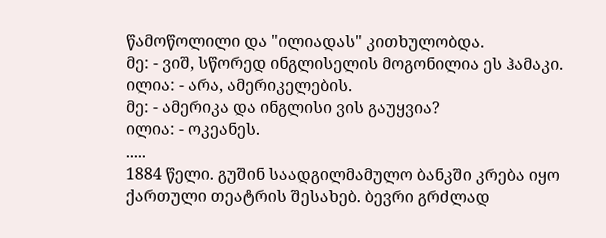წამოწოლილი და "ილიადას" კითხულობდა.
მე: - ვიშ, სწორედ ინგლისელის მოგონილია ეს ჰამაკი.
ილია: - არა, ამერიკელების.
მე: - ამერიკა და ინგლისი ვის გაუყვია?
ილია: - ოკეანეს.
.....
1884 წელი. გუშინ საადგილმამულო ბანკში კრება იყო ქართული თეატრის შესახებ. ბევრი გრძლად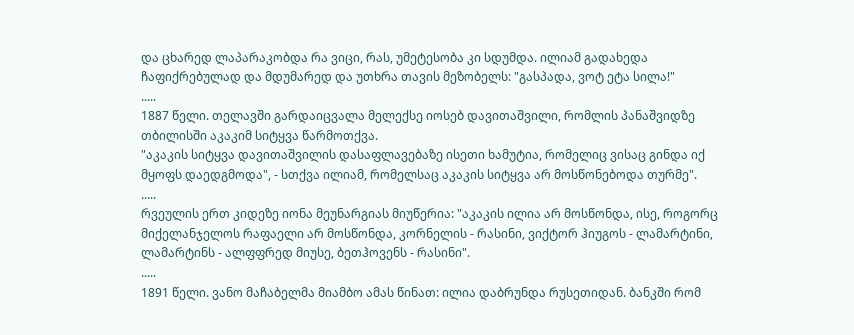და ცხარედ ლაპარაკობდა რა ვიცი, რას, უმეტესობა კი სდუმდა. ილიამ გადახედა ჩაფიქრებულად და მდუმარედ და უთხრა თავის მეზობელს: "გასპადა, ვოტ ეტა სილა!"
.....
1887 წელი. თელავში გარდაიცვალა მელექსე იოსებ დავითაშვილი, რომლის პანაშვიდზე თბილისში აკაკიმ სიტყვა წარმოთქვა.
"აკაკის სიტყვა დავითაშვილის დასაფლავებაზე ისეთი ხამუტია, რომელიც ვისაც გინდა იქ მყოფს დაედგმოდა", - სთქვა ილიამ, რომელსაც აკაკის სიტყვა არ მოსწონებოდა თურმე".
.....
რვეულის ერთ კიდეზე იონა მეუნარგიას მიუწერია: "აკაკის ილია არ მოსწონდა, ისე, როგორც მიქელანჯელოს რაფაელი არ მოსწონდა, კორნელის - რასინი, ვიქტორ ჰიუგოს - ლამარტინი, ლამარტინს - ალფფრედ მიუსე, ბეთჰოვენს - რასინი".
.....
1891 წელი. ვანო მაჩაბელმა მიამბო ამას წინათ: ილია დაბრუნდა რუსეთიდან. ბანკში რომ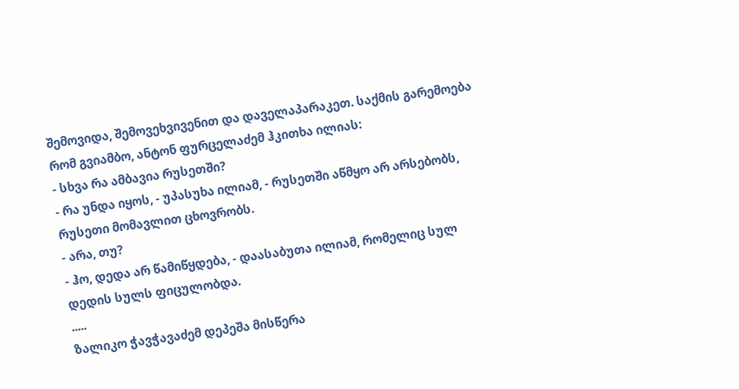შემოვიდა, შემოვეხვივენით და დაველაპარაკეთ. საქმის გარემოება რომ გვიამბო, ანტონ ფურცელაძემ ჰკითხა ილიას:
- სხვა რა ამბავია რუსეთში?
- რა უნდა იყოს, - უპასუხა ილიამ, - რუსეთში აწმყო არ არსებობს, რუსეთი მომავლით ცხოვრობს.
- არა, თუ?
- ჰო, დედა არ წამიწყდება, - დაასაბუთა ილიამ, რომელიც სულ დედის სულს ფიცულობდა.
.....
ზალიკო ჭავჭავაძემ დეპეშა მისწერა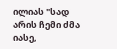ილიას "სად არის ჩემი ძმა იასე,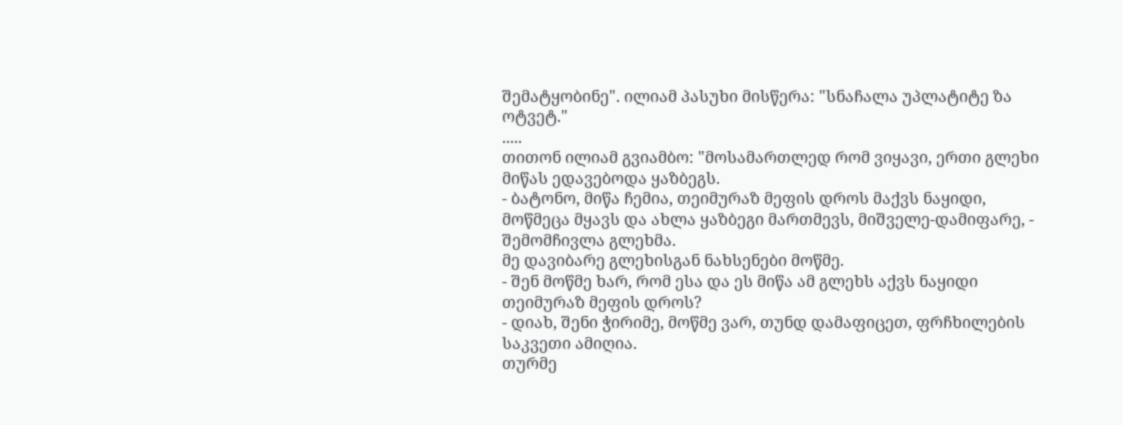შემატყობინე". ილიამ პასუხი მისწერა: "სნაჩალა უპლატიტე ზა ოტვეტ."
.....
თითონ ილიამ გვიამბო: "მოსამართლედ რომ ვიყავი, ერთი გლეხი მიწას ედავებოდა ყაზბეგს.
- ბატონო, მიწა ჩემია, თეიმურაზ მეფის დროს მაქვს ნაყიდი, მოწმეცა მყავს და ახლა ყაზბეგი მართმევს, მიშველე-დამიფარე, - შემომჩივლა გლეხმა.
მე დავიბარე გლეხისგან ნახსენები მოწმე.
- შენ მოწმე ხარ, რომ ესა და ეს მიწა ამ გლეხს აქვს ნაყიდი თეიმურაზ მეფის დროს?
- დიახ, შენი ჭირიმე, მოწმე ვარ, თუნდ დამაფიცეთ, ფრჩხილების საკვეთი ამიღია.
თურმე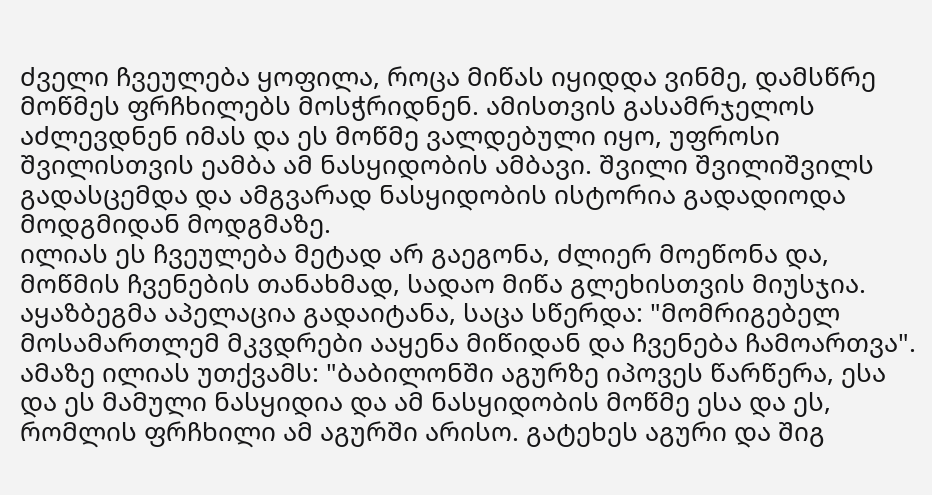ძველი ჩვეულება ყოფილა, როცა მიწას იყიდდა ვინმე, დამსწრე მოწმეს ფრჩხილებს მოსჭრიდნენ. ამისთვის გასამრჯელოს აძლევდნენ იმას და ეს მოწმე ვალდებული იყო, უფროსი შვილისთვის ეამბა ამ ნასყიდობის ამბავი. შვილი შვილიშვილს გადასცემდა და ამგვარად ნასყიდობის ისტორია გადადიოდა მოდგმიდან მოდგმაზე.
ილიას ეს ჩვეულება მეტად არ გაეგონა, ძლიერ მოეწონა და, მოწმის ჩვენების თანახმად, სადაო მიწა გლეხისთვის მიუსჯია.
აყაზბეგმა აპელაცია გადაიტანა, საცა სწერდა: "მომრიგებელ მოსამართლემ მკვდრები ააყენა მიწიდან და ჩვენება ჩამოართვა". ამაზე ილიას უთქვამს: "ბაბილონში აგურზე იპოვეს წარწერა, ესა და ეს მამული ნასყიდია და ამ ნასყიდობის მოწმე ესა და ეს, რომლის ფრჩხილი ამ აგურში არისო. გატეხეს აგური და შიგ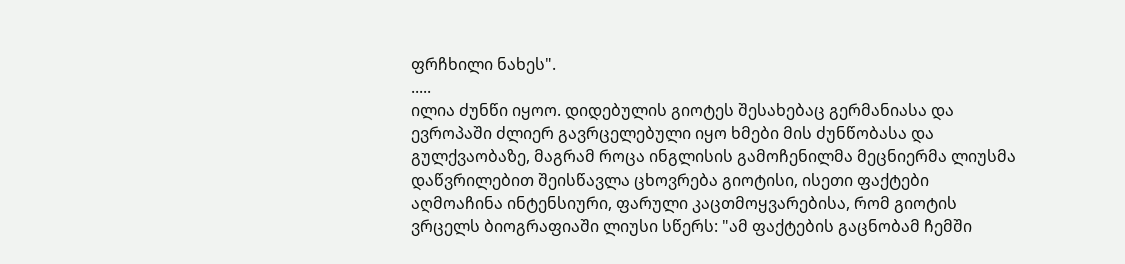ფრჩხილი ნახეს".
.....
ილია ძუნწი იყოო. დიდებულის გიოტეს შესახებაც გერმანიასა და ევროპაში ძლიერ გავრცელებული იყო ხმები მის ძუნწობასა და გულქვაობაზე, მაგრამ როცა ინგლისის გამოჩენილმა მეცნიერმა ლიუსმა დაწვრილებით შეისწავლა ცხოვრება გიოტისი, ისეთი ფაქტები აღმოაჩინა ინტენსიური, ფარული კაცთმოყვარებისა, რომ გიოტის ვრცელს ბიოგრაფიაში ლიუსი სწერს: "ამ ფაქტების გაცნობამ ჩემში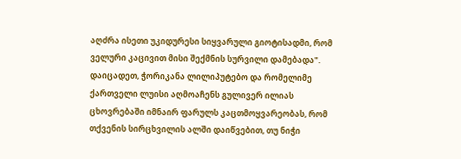აღძრა ისეთი უკიდურესი სიყვარული გიოტისადმი, რომ ველური კაცივით მისი შექმნის სურვილი დამებადა".
დაიცადეთ, ჭორიკანა ლილიპუტებო და რომელიმე ქართველი ლუისი აღმოაჩენს გულივერ ილიას ცხოვრებაში იმნაირ ფარულს კაცთმოყვარეობას, რომ თქვენის სირცხვილის ალში დაიწვებით, თუ ნიჭი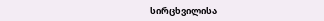სირცხვილისა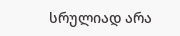სრულიად არა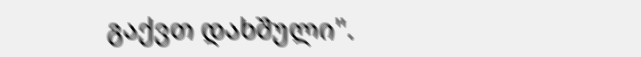გაქვთ დახშული".